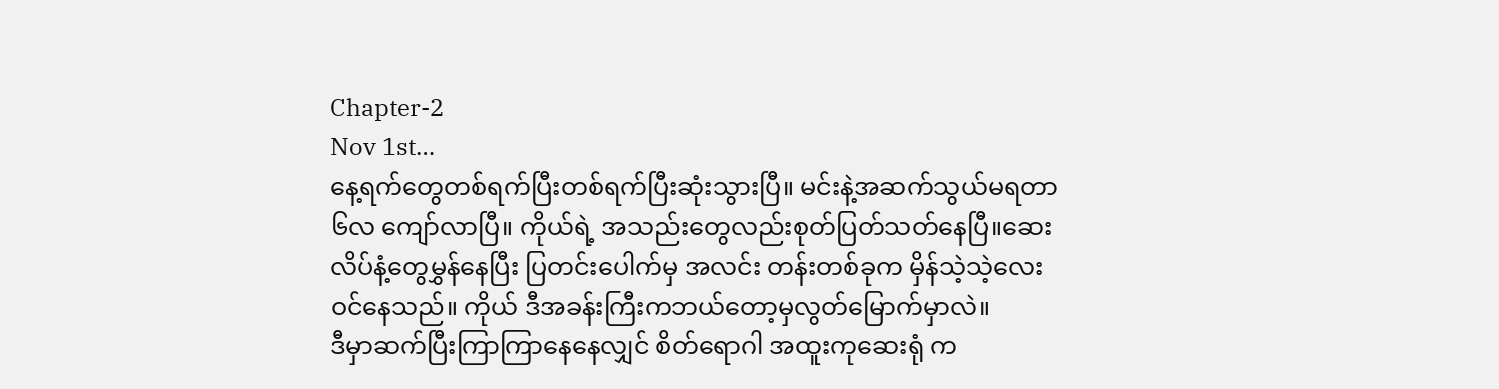Chapter-2
Nov 1st…
နေ့ရက်တွေတစ်ရက်ပြီးတစ်ရက်ပြီးဆုံးသွားပြီ။ မင်းနဲ့အဆက်သွယ်မရတာ ၆လ ကျော်လာပြီ။ ကိုယ်ရဲ့ အသည်းတွေလည်းစုတ်ပြတ်သတ်နေပြီ။ဆေးလိပ်နံ့တွေမွှန်နေပြီး ပြတင်းပေါက်မှ အလင်း တန်းတစ်ခုက မှိန်သဲ့သဲ့လေးဝင်နေသည်။ ကိုယ် ဒီအခန်းကြီးကဘယ်တော့မှလွတ်မြောက်မှာလဲ။
ဒီမှာဆက်ပြီးကြာကြာနေနေလျှင် စိတ်ရောဂါ အထူးကုဆေးရုံ က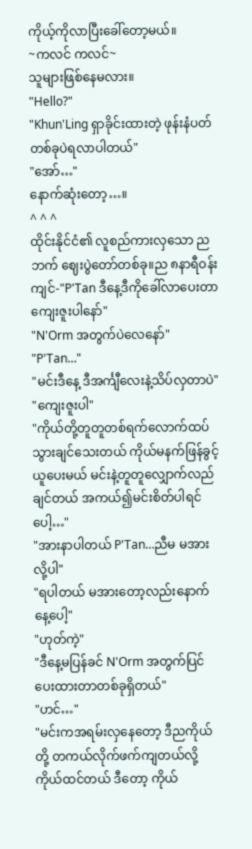ကိုယ့်ကိုလာပြီးခေါ်တော့မယ်။
~ကလင် ကလင်~
သူများဖြစ်နေမလား။
"Hello?"
"Khun'Ling ရှာခိုင်းထားတဲ့ ဖုန်းနံပတ်တစ်ခုပဲရလာပါတယ်"
"အော်…"
နောက်ဆုံးတော့…။
^ ^ ^
ထိုင်းနိုင်ငံ၏ လူစည်ကားလှသော ညဘက် ဈေးပွဲတော်တစ်ခု။ည ၈နာရီဝန်းကျင်-"P'Tan ဒီနေ့ဒီကိုခေါ်လာပေးတာကျေးဇူးပါနော်"
"N'Orm အတွက်ပဲလေနော်"
"P'Tan…"
"မင်းဒီနေ့ ဒီအင်္ကျီလေးနဲ့သိပ်လှတာပဲ"
"ကျေးဇူးပါ"
"ကိုယ်တို့တူတူတစ်ရက်လောက်ထပ်သွားချင်သေးတယ် ကိုယ်မနက်ဖြန်ခွင့်ယူပေးမယ် မင်းနဲ့တူတူလျှောက်လည်ချင်တယ် အကယ်၍မင်းစိတ်ပါရင်ပေါ့…"
"အားနာပါတယ် P'Tan…ညီမ မအားလို့ပါ"
"ရပါတယ် မအားတော့လည်းနောက်နေ့ပေါ့"
"ဟုတ်ကဲ့"
"ဒီနေ့မပြန်ခင် N'Orm အတွက်ပြင်ပေးထားတာတစ်ခုရှိတယ်"
"ဟင်…"
"မင်းကအရမ်းလှနေတော့ ဒီညကိုယ်တို့ တကယ်လိုက်ဖက်ကျတယ်လို့ကိုယ်ထင်တယ် ဒီတော့ ကိုယ်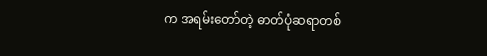က အရမ်းတော်တဲ့ ဓာတ်ပုံဆရာတစ်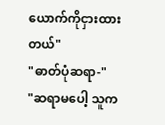ယောက်ကိုငှားထားတယ်"
"ဓာတ်ပုံဆရာ-"
"ဆရာမပေါ့ သူက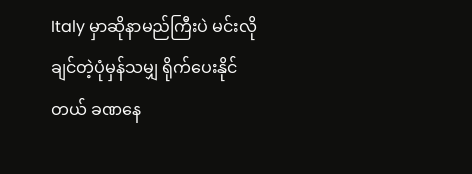Italy မှာဆိုနာမည်ကြီးပဲ မင်းလိုချင်တဲ့ပုံမှန်သမျှ ရိုက်ပေးနိုင်တယ် ခဏနေ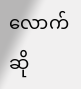လောက်ဆို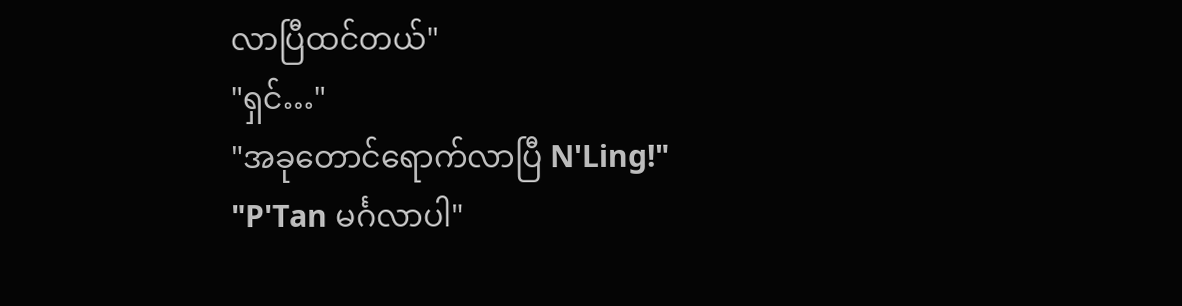လာပြီထင်တယ်"
"ရှင်…"
"အခုတောင်ရောက်လာပြီ N'Ling!"
"P'Tan မင်္ဂလာပါ"